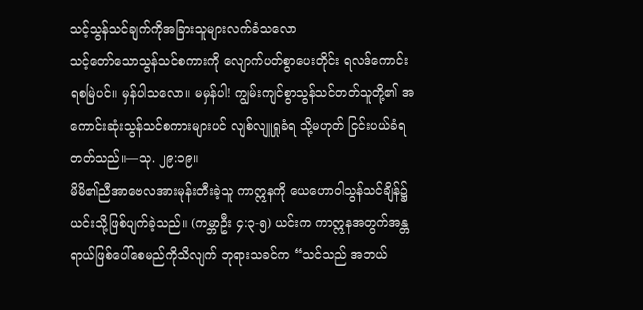သင့်သွန်သင်ချက်ကိုအခြားသူများလက်ခံသလော
သင့်တော်သောသွန်သင်စကားကို လျောက်ပတ်စွာပေးတိုင်း ရလဒ်ကောင်းရစမြဲပင်။ မှန်ပါသလော။ မမှန်ပါ! ကျွမ်းကျင်စွာသွန်သင်တတ်သူတို့၏ အကောင်းဆုံးသွန်သင်စကားများပင် လျစ်လျူရှုခံရ သို့မဟုတ် ငြင်းပယ်ခံရတတ်သည်။—သု. ၂၉:၁၉။
မိမိ၏ညီအာဗေလအားမုန်းတီးခဲ့သူ ကာဣနကို ယေဟောဝါသွန်သင်ချိန်၌ ယင်းသို့ဖြစ်ပျက်ခဲ့သည်။ (ကမ္ဘာဦး ၄:၃-၅) ယင်းက ကာဣနအတွက်အန္တရာယ်ဖြစ်ပေါ်စေမည်ကိုသိလျက် ဘုရားသခင်က “သင်သည် အဘယ်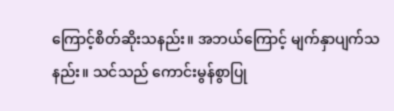ကြောင့်စိတ်ဆိုးသနည်း။ အဘယ်ကြောင့် မျက်နှာပျက်သနည်း။ သင်သည် ကောင်းမွန်စွာပြု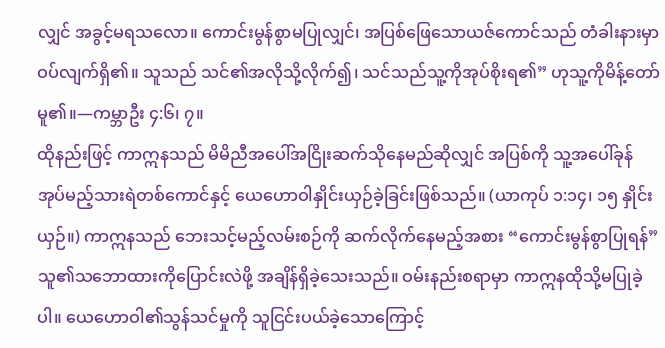လျှင် အခွင့်မရသလော။ ကောင်းမွန်စွာမပြုလျှင်၊ အပြစ်ဖြေသောယဇ်ကောင်သည် တံခါးနားမှာဝပ်လျက်ရှိ၏။ သူသည် သင်၏အလိုသို့လိုက်၍၊ သင်သည်သူ့ကိုအုပ်စိုးရ၏” ဟုသူ့ကိုမိန့်တော်မူ၏။—ကမ္ဘာဦး ၄:၆၊ ၇။
ထိုနည်းဖြင့် ကာဣနသည် မိမိညီအပေါ်အငြိုးဆက်သိုနေမည်ဆိုလျှင် အပြစ်ကို သူ့အပေါ်ခုန်အုပ်မည့်သားရဲတစ်ကောင်နှင့် ယေဟောဝါနှိုင်းယှဉ်ခဲ့ခြင်းဖြစ်သည်။ (ယာကုပ် ၁:၁၄၊ ၁၅ နှိုင်းယှဉ်။) ကာဣနသည် ဘေးသင့်မည့်လမ်းစဉ်ကို ဆက်လိုက်နေမည့်အစား “ကောင်းမွန်စွာပြုရန်” သူ၏သဘောထားကိုပြောင်းလဲဖို့ အချိန်ရှိခဲ့သေးသည်။ ဝမ်းနည်းစရာမှာ ကာဣနထိုသို့မပြုခဲ့ပါ။ ယေဟောဝါ၏သွန်သင်မှုကို သူငြင်းပယ်ခဲ့သောကြောင့်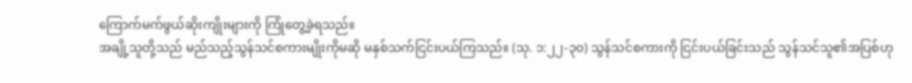ကြောက်မက်ဖွယ်ဆိုးကျိုးများကို ကြုံတွေ့ခဲ့ရသည်။
အချို့သူတို့သည် မည်သည့်သွန်သင်စကားမျိုးကိုမဆို မနှစ်သက်ငြင်းပယ်ကြသည်။ (သု. ၁:၂၂-၃၀) သွန်သင်စကားကို ငြင်းပယ်ခြင်းသည် သွန်သင်သူ၏အပြစ်ဟု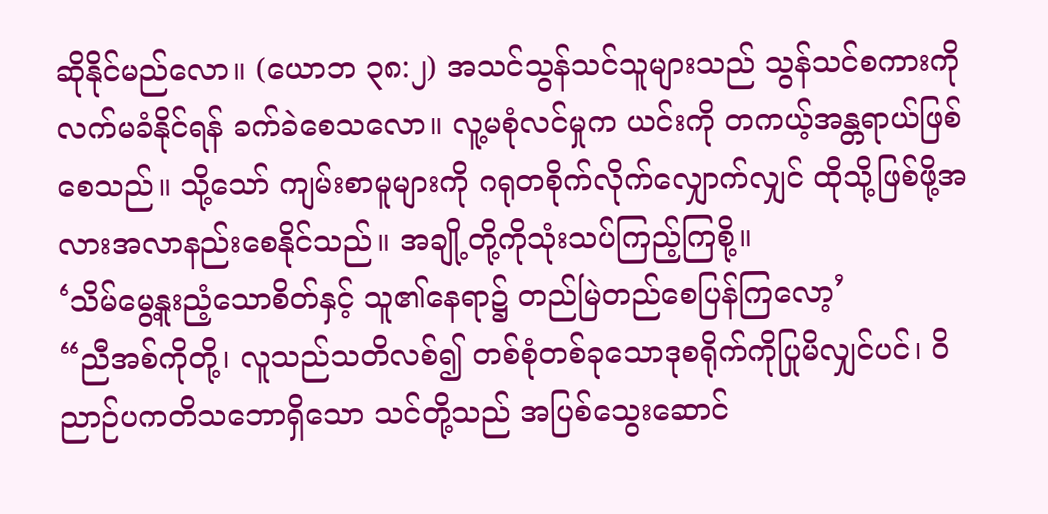ဆိုနိုင်မည်လော။ (ယောဘ ၃၈:၂) အသင်သွန်သင်သူများသည် သွန်သင်စကားကို လက်မခံနိုင်ရန် ခက်ခဲစေသလော။ လူ့မစုံလင်မှုက ယင်းကို တကယ့်အန္တရာယ်ဖြစ်စေသည်။ သို့သော် ကျမ်းစာမူများကို ဂရုတစိုက်လိုက်လျှောက်လျှင် ထိုသို့ဖြစ်ဖို့အလားအလာနည်းစေနိုင်သည်။ အချို့တို့ကိုသုံးသပ်ကြည့်ကြစို့။
‘သိမ်မွေ့နူးညံ့သောစိတ်နှင့် သူ၏နေရာ၌ တည်မြဲတည်စေပြန်ကြလော့’
“ညီအစ်ကိုတို့၊ လူသည်သတိလစ်၍ တစ်စုံတစ်ခုသောဒုစရိုက်ကိုပြုမိလျှင်ပင်၊ ဝိညာဉ်ပကတိသဘောရှိသော သင်တို့သည် အပြစ်သွေးဆောင်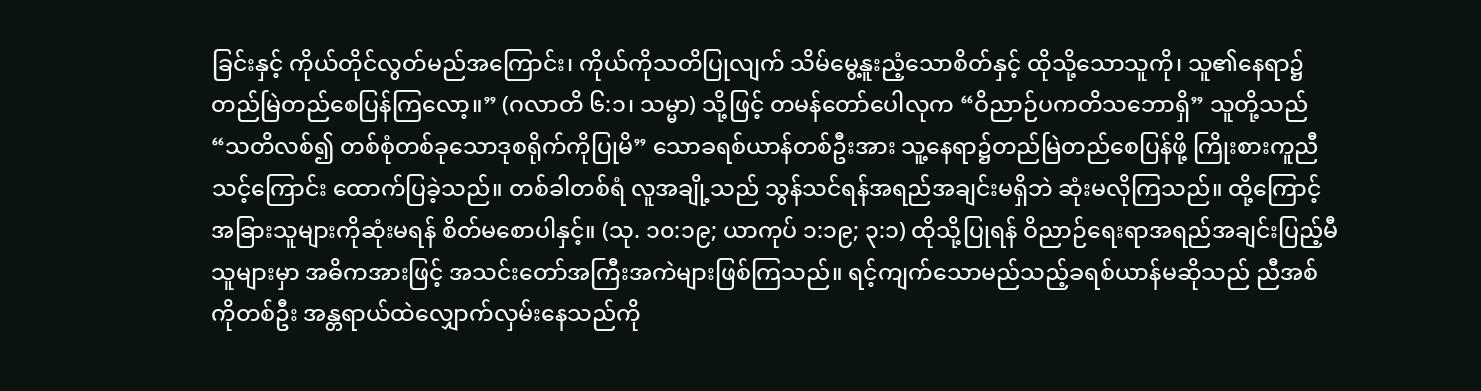ခြင်းနှင့် ကိုယ်တိုင်လွတ်မည်အကြောင်း၊ ကိုယ်ကိုသတိပြုလျက် သိမ်မွေ့နူးညံ့သောစိတ်နှင့် ထိုသို့သောသူကို၊ သူ၏နေရာ၌တည်မြဲတည်စေပြန်ကြလော့။” (ဂလာတိ ၆:၁၊ သမ္မာ) သို့ဖြင့် တမန်တော်ပေါလုက “ဝိညာဉ်ပကတိသဘောရှိ” သူတို့သည် “သတိလစ်၍ တစ်စုံတစ်ခုသောဒုစရိုက်ကိုပြုမိ” သောခရစ်ယာန်တစ်ဦးအား သူ့နေရာ၌တည်မြဲတည်စေပြန်ဖို့ ကြိုးစားကူညီသင့်ကြောင်း ထောက်ပြခဲ့သည်။ တစ်ခါတစ်ရံ လူအချို့သည် သွန်သင်ရန်အရည်အချင်းမရှိဘဲ ဆုံးမလိုကြသည်။ ထို့ကြောင့် အခြားသူများကိုဆုံးမရန် စိတ်မစောပါနှင့်။ (သု. ၁၀:၁၉; ယာကုပ် ၁:၁၉; ၃:၁) ထိုသို့ပြုရန် ဝိညာဉ်ရေးရာအရည်အချင်းပြည့်မီသူများမှာ အဓိကအားဖြင့် အသင်းတော်အကြီးအကဲများဖြစ်ကြသည်။ ရင့်ကျက်သောမည်သည့်ခရစ်ယာန်မဆိုသည် ညီအစ်ကိုတစ်ဦး အန္တရာယ်ထဲလျှောက်လှမ်းနေသည်ကို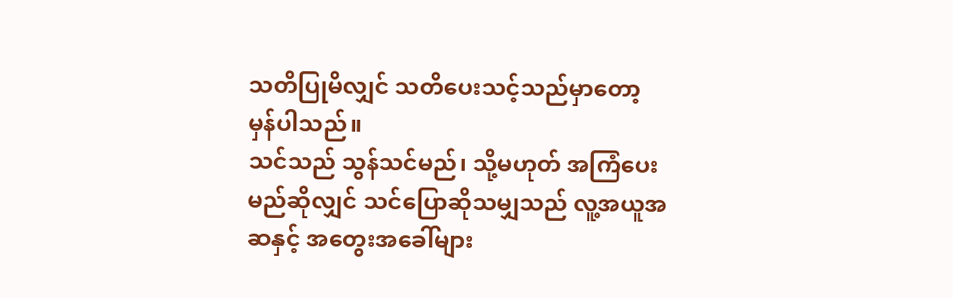သတိပြုမိလျှင် သတိပေးသင့်သည်မှာတော့ မှန်ပါသည်။
သင်သည် သွန်သင်မည်၊ သို့မဟုတ် အကြံပေးမည်ဆိုလျှင် သင်ပြောဆိုသမျှသည် လူ့အယူအဆနှင့် အတွေးအခေါ်များ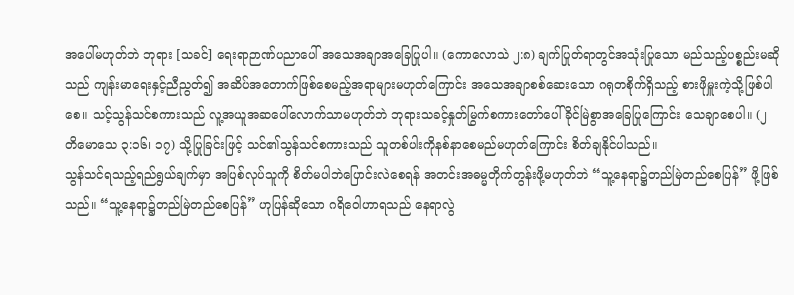အပေါ်မဟုတ်ဘဲ ဘုရား [သခင်] ရေးရာဉာဏ်ပညာပေါ် အသေအချာအခြေပြုပါ။ (ကောလောသဲ ၂:၈) ချက်ပြုတ်ရာတွင်အသုံးပြုသော မည်သည့်ပစ္စည်းမဆိုသည် ကျန်းမာရေးနှင့်ညီညွတ်၍ အဆိပ်အတောက်ဖြစ်စေမည့်အရာများမဟုတ်ကြောင်း အသေအချာစစ်ဆေးသော ဂရုတစိုက်ရှိသည့် စားဖိုမှူးကဲ့သို့ဖြစ်ပါစေ။ သင့်သွန်သင်စကားသည် လူ့အယူအဆပေါ်လောက်သာမဟုတ်ဘဲ ဘုရားသခင့်နှုတ်မြွက်စကားတော်ပေါ် ခိုင်မြဲစွာအခြေပြုကြောင်း သေချာစေပါ။ (၂ တိမောသေ ၃:၁၆၊ ၁၇) သို့ပြုခြင်းဖြင့် သင်၏သွန်သင်စကားသည် သူတစ်ပါးကိုနစ်နာစေမည်မဟုတ်ကြောင်း စိတ်ချနိုင်ပါသည်။
သွန်သင်ရသည့်ရည်ရွယ်ချက်မှာ အပြစ်လုပ်သူကို စိတ်မပါဘဲပြောင်းလဲစေရန် အတင်းအဓမ္မတိုက်တွန်းဖို့မဟုတ်ဘဲ “သူ့နေရာ၌တည်မြဲတည်စေပြန်” ဖို့ဖြစ်သည်။ “သူ့နေရာ၌တည်မြဲတည်စေပြန်” ဟုပြန်ဆိုသော ဂရိဝေါဟာရသည် နေရာလွဲ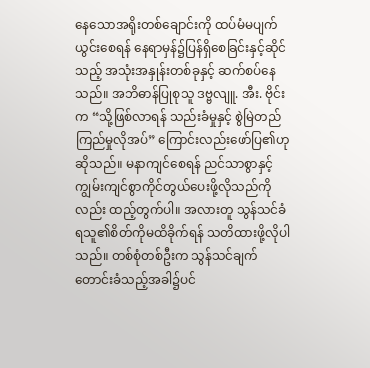နေသောအရိုးတစ်ချောင်းကို ထပ်မံမပျက်ယွင်းစေရန် နေရာမှန်၌ပြန်ရှိစေခြင်းနှင့်ဆိုင်သည့် အသုံးအနှုန်းတစ်ခုနှင့် ဆက်စပ်နေသည်။ အဘိဓာန်ပြုစုသူ ဒဗ္ဗလျူ. အီး. ဗိုင်းက “သို့ဖြစ်လာရန် သည်းခံမှုနှင့် စွဲမြဲတည်ကြည်မှုလိုအပ်” ကြောင်းလည်းဖော်ပြ၏ဟုဆိုသည်။ မနာကျင်စေရန် ညင်သာစွာနှင့် ကျွမ်းကျင်စွာကိုင်တွယ်ပေးဖို့လိုသည်ကိုလည်း ထည့်တွက်ပါ။ အလားတူ သွန်သင်ခံရသူ၏စိတ်ကိုမထိခိုက်ရန် သတိထားဖို့လိုပါသည်။ တစ်စုံတစ်ဦးက သွန်သင်ချက်တောင်းခံသည့်အခါ၌ပင်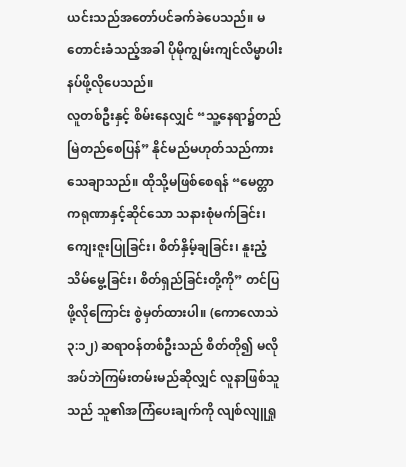ယင်းသည်အတော်ပင်ခက်ခဲပေသည်။ မတောင်းခံသည့်အခါ ပိုမိုကျွမ်းကျင်လိမ္မာပါးနပ်ဖို့လိုပေသည်။
လူတစ်ဦးနှင့် စိမ်းနေလျှင် “သူ့နေရာ၌တည်မြဲတည်စေပြန်” နိုင်မည်မဟုတ်သည်ကား သေချာသည်။ ထိုသို့မဖြစ်စေရန် “မေတ္တာကရုဏာနှင့်ဆိုင်သော သနားစုံမက်ခြင်း၊ ကျေးဇူးပြုခြင်း၊ စိတ်နှိမ့်ချခြင်း၊ နူးညံ့သိမ်မွေ့ခြင်း၊ စိတ်ရှည်ခြင်းတို့ကို” တင်ပြဖို့လိုကြောင်း စွဲမှတ်ထားပါ။ (ကောလောသဲ ၃:၁၂) ဆရာဝန်တစ်ဦးသည် စိတ်တို၍ မလိုအပ်ဘဲကြမ်းတမ်းမည်ဆိုလျှင် လူနာဖြစ်သူသည် သူ၏အကြံပေးချက်ကို လျစ်လျူရှု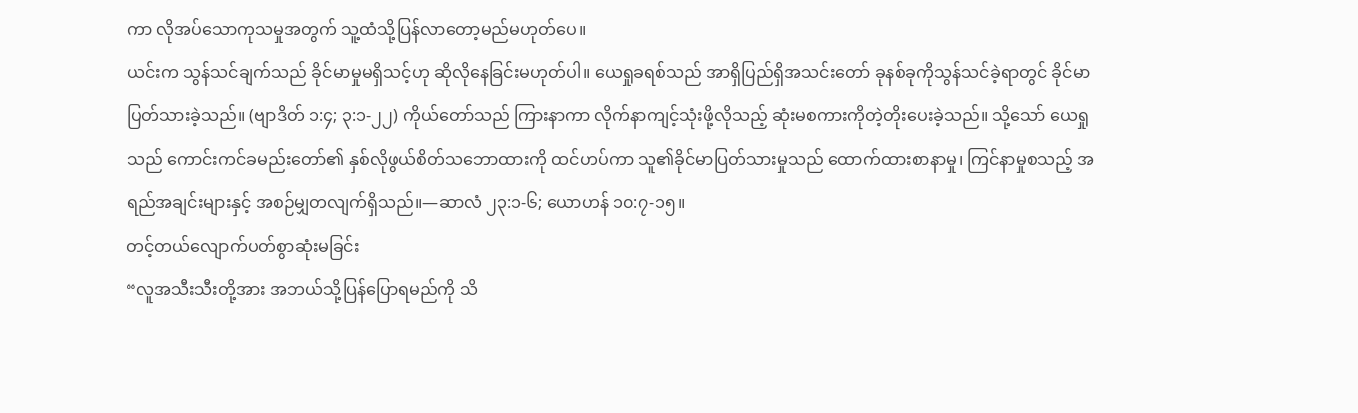ကာ လိုအပ်သောကုသမှုအတွက် သူ့ထံသို့ပြန်လာတော့မည်မဟုတ်ပေ။
ယင်းက သွန်သင်ချက်သည် ခိုင်မာမှုမရှိသင့်ဟု ဆိုလိုနေခြင်းမဟုတ်ပါ။ ယေရှုခရစ်သည် အာရှိပြည်ရှိအသင်းတော် ခုနစ်ခုကိုသွန်သင်ခဲ့ရာတွင် ခိုင်မာပြတ်သားခဲ့သည်။ (ဗျာဒိတ် ၁:၄; ၃:၁-၂၂) ကိုယ်တော်သည် ကြားနာကာ လိုက်နာကျင့်သုံးဖို့လိုသည့် ဆုံးမစကားကိုတဲ့တိုးပေးခဲ့သည်။ သို့သော် ယေရှုသည် ကောင်းကင်ခမည်းတော်၏ နှစ်လိုဖွယ်စိတ်သဘောထားကို ထင်ဟပ်ကာ သူ၏ခိုင်မာပြတ်သားမှုသည် ထောက်ထားစာနာမှု၊ ကြင်နာမှုစသည့် အရည်အချင်းများနှင့် အစဉ်မျှတလျက်ရှိသည်။—ဆာလံ ၂၃:၁-၆; ယောဟန် ၁၀:၇-၁၅။
တင့်တယ်လျောက်ပတ်စွာဆုံးမခြင်း
“လူအသီးသီးတို့အား အဘယ်သို့ပြန်ပြောရမည်ကို သိ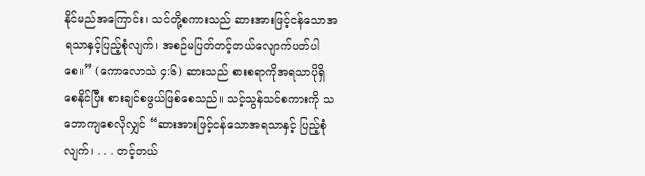နိုင်မည်အကြောင်း၊ သင်တို့စကားသည် ဆားအားဖြင့်ငန်သောအရသာနှင့်ပြည့်စုံလျက်၊ အစဉ်မပြတ်တင့်တယ်လျောက်ပတ်ပါစေ။” (ကောလောသဲ ၄:၆) ဆားသည် စားစရာကိုအရသာပိုရှိစေနိုင်ပြီး စားချင်စဖွယ်ဖြစ်စေသည်။ သင့်သွန်သင်စကားကို သဘောကျစေလိုလျှင် “ဆားအားဖြင့်ငန်သောအရသာနှင့် ပြည့်စုံလျက်၊ . . . တင့်တယ်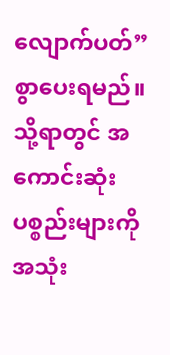လျောက်ပတ်” စွာပေးရမည်။ သို့ရာတွင် အကောင်းဆုံးပစ္စည်းများကိုအသုံး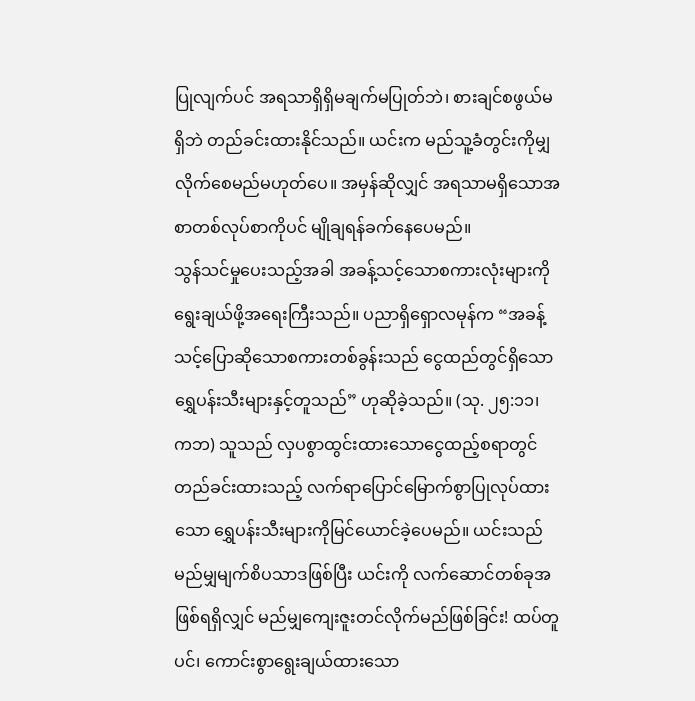ပြုလျက်ပင် အရသာရှိရှိမချက်မပြုတ်ဘဲ၊ စားချင်စဖွယ်မရှိဘဲ တည်ခင်းထားနိုင်သည်။ ယင်းက မည်သူ့ခံတွင်းကိုမျှလိုက်စေမည်မဟုတ်ပေ။ အမှန်ဆိုလျှင် အရသာမရှိသောအစာတစ်လုပ်စာကိုပင် မျိုချရန်ခက်နေပေမည်။
သွန်သင်မှုပေးသည့်အခါ အခန့်သင့်သောစကားလုံးများကို ရွေးချယ်ဖို့အရေးကြီးသည်။ ပညာရှိရှောလမုန်က “အခန့်သင့်ပြောဆိုသောစကားတစ်ခွန်းသည် ငွေထည်တွင်ရှိသော ရွှေပန်းသီးများနှင့်တူသည်” ဟုဆိုခဲ့သည်။ (သု. ၂၅:၁၁၊ ကဘ) သူသည် လှပစွာထွင်းထားသောငွေထည့်စရာတွင် တည်ခင်းထားသည့် လက်ရာပြောင်မြောက်စွာပြုလုပ်ထားသော ရွှေပန်းသီးများကိုမြင်ယောင်ခဲ့ပေမည်။ ယင်းသည် မည်မျှမျက်စိပသာဒဖြစ်ပြီး ယင်းကို လက်ဆောင်တစ်ခုအဖြစ်ရရှိလျှင် မည်မျှကျေးဇူးတင်လိုက်မည်ဖြစ်ခြင်း! ထပ်တူပင်၊ ကောင်းစွာရွေးချယ်ထားသော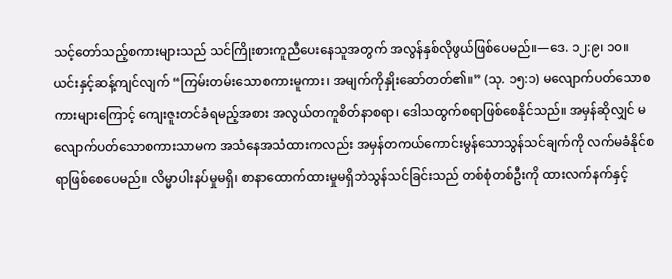သင့်တော်သည့်စကားများသည် သင်ကြိုးစားကူညီပေးနေသူအတွက် အလွန်နှစ်လိုဖွယ်ဖြစ်ပေမည်။—ဒေ. ၁၂:၉၊ ၁၀။
ယင်းနှင့်ဆန့်ကျင်လျက် “ကြမ်းတမ်းသောစကားမူကား၊ အမျက်ကိုနှိုးဆော်တတ်၏။” (သု. ၁၅:၁) မလျောက်ပတ်သောစကားများကြောင့် ကျေးဇူးတင်ခံရမည့်အစား အလွယ်တကူစိတ်နာစရာ၊ ဒေါသထွက်စရာဖြစ်စေနိုင်သည်။ အမှန်ဆိုလျှင် မလျောက်ပတ်သောစကားသာမက အသံနေအသံထားကလည်း အမှန်တကယ်ကောင်းမွန်သောသွန်သင်ချက်ကို လက်မခံနိုင်စရာဖြစ်စေပေမည်။ လိမ္မာပါးနပ်မှုမရှိ၊ စာနာထောက်ထားမှုမရှိဘဲသွန်သင်ခြင်းသည် တစ်စုံတစ်ဦးကို ထားလက်နက်နှင့်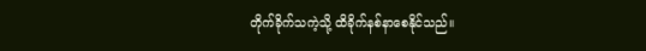တိုက်ခိုက်သကဲ့သို့ ထိခိုက်နစ်နာစေနိုင်သည်။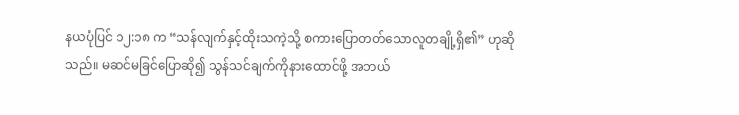နယပုံပြင် ၁၂:၁၈ က “သန်လျက်နှင့်ထိုးသကဲ့သို့ စကားပြောတတ်သောလူတချို့ရှိ၏” ဟုဆိုသည်။ မဆင်မခြင်ပြောဆို၍ သွန်သင်ချက်ကိုနားထောင်ဖို့ အဘယ်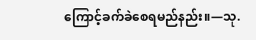ကြောင့်ခက်ခဲစေရမည်နည်း။—သု.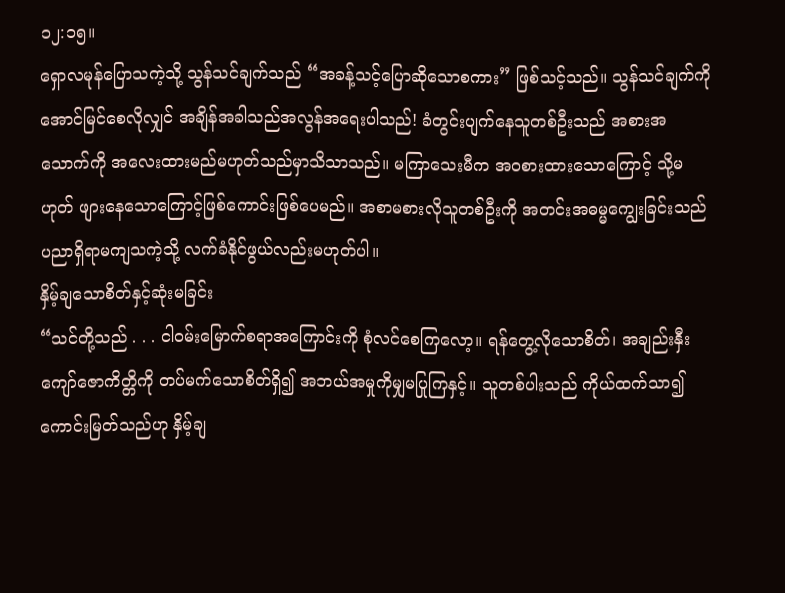၁၂:၁၅။
ရှောလမုန်ပြောသကဲ့သို့ သွန်သင်ချက်သည် “အခန့်သင့်ပြောဆိုသောစကား” ဖြစ်သင့်သည်။ သွန်သင်ချက်ကိုအောင်မြင်စေလိုလျှင် အချိန်အခါသည်အလွန်အရေးပါသည်! ခံတွင်းပျက်နေသူတစ်ဦးသည် အစားအသောက်ကို အလေးထားမည်မဟုတ်သည်မှာသိသာသည်။ မကြာသေးမီက အဝစားထားသောကြောင့် သို့မဟုတ် ဖျားနေသောကြောင့်ဖြစ်ကောင်းဖြစ်ပေမည်။ အစာမစားလိုသူတစ်ဦးကို အတင်းအဓမ္မကျွေးခြင်းသည် ပညာရှိရာမကျသကဲ့သို့ လက်ခံနိုင်ဖွယ်လည်းမဟုတ်ပါ။
နှိမ့်ချသောစိတ်နှင့်ဆုံးမခြင်း
“သင်တို့သည် . . . ငါဝမ်းမြောက်စရာအကြောင်းကို စုံလင်စေကြလော့။ ရန်တွေ့လိုသောစိတ်၊ အချည်းနှီးကျော်ဇောကိတ္တိကို တပ်မက်သောစိတ်ရှိ၍ အဘယ်အမှုကိုမျှမပြုကြနှင့်။ သူတစ်ပါးသည် ကိုယ်ထက်သာ၍ကောင်းမြတ်သည်ဟု နှိမ့်ချ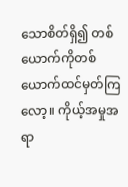သောစိတ်ရှိ၍ တစ်ယောက်ကိုတစ်ယောက်ထင်မှတ်ကြလော့။ ကိုယ့်အမှုအရာ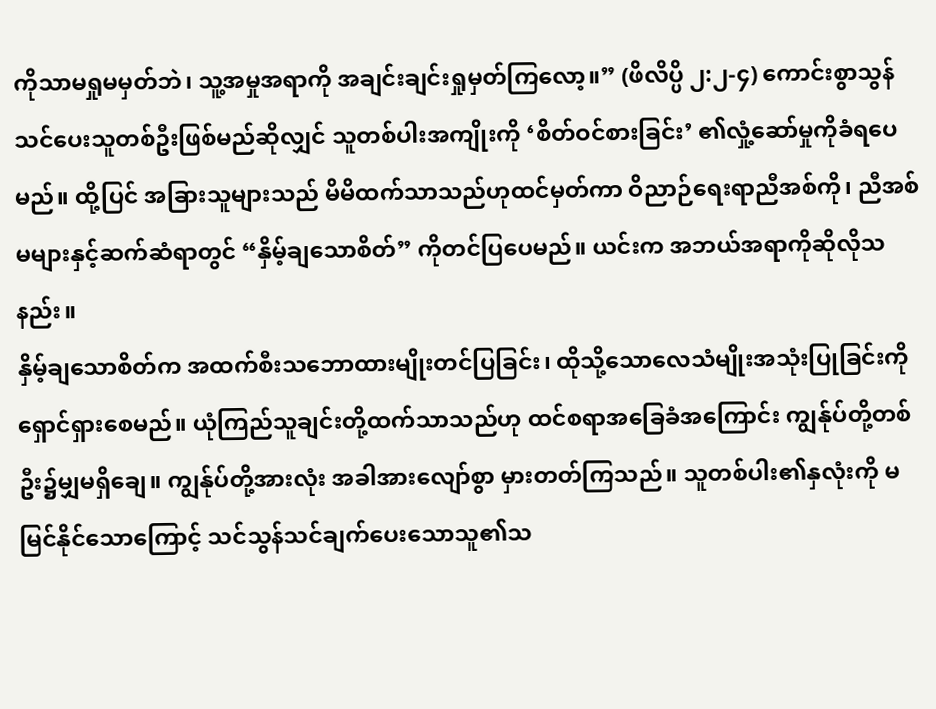ကိုသာမရှုမမှတ်ဘဲ၊ သူ့အမှုအရာကို အချင်းချင်းရှုမှတ်ကြလော့။” (ဖိလိပ္ပိ ၂:၂-၄) ကောင်းစွာသွန်သင်ပေးသူတစ်ဦးဖြစ်မည်ဆိုလျှင် သူတစ်ပါးအကျိုးကို ‘စိတ်ဝင်စားခြင်း’ ၏လှုံ့ဆော်မှုကိုခံရပေမည်။ ထို့ပြင် အခြားသူများသည် မိမိထက်သာသည်ဟုထင်မှတ်ကာ ဝိညာဉ်ရေးရာညီအစ်ကို၊ ညီအစ်မများနှင့်ဆက်ဆံရာတွင် “နှိမ့်ချသောစိတ်” ကိုတင်ပြပေမည်။ ယင်းက အဘယ်အရာကိုဆိုလိုသနည်း။
နှိမ့်ချသောစိတ်က အထက်စီးသဘောထားမျိုးတင်ပြခြင်း၊ ထိုသို့သောလေသံမျိုးအသုံးပြုခြင်းကို ရှောင်ရှားစေမည်။ ယုံကြည်သူချင်းတို့ထက်သာသည်ဟု ထင်စရာအခြေခံအကြောင်း ကျွန်ုပ်တို့တစ်ဦး၌မျှမရှိချေ။ ကျွန်ုပ်တို့အားလုံး အခါအားလျော်စွာ မှားတတ်ကြသည်။ သူတစ်ပါး၏နှလုံးကို မမြင်နိုင်သောကြောင့် သင်သွန်သင်ချက်ပေးသောသူ၏သ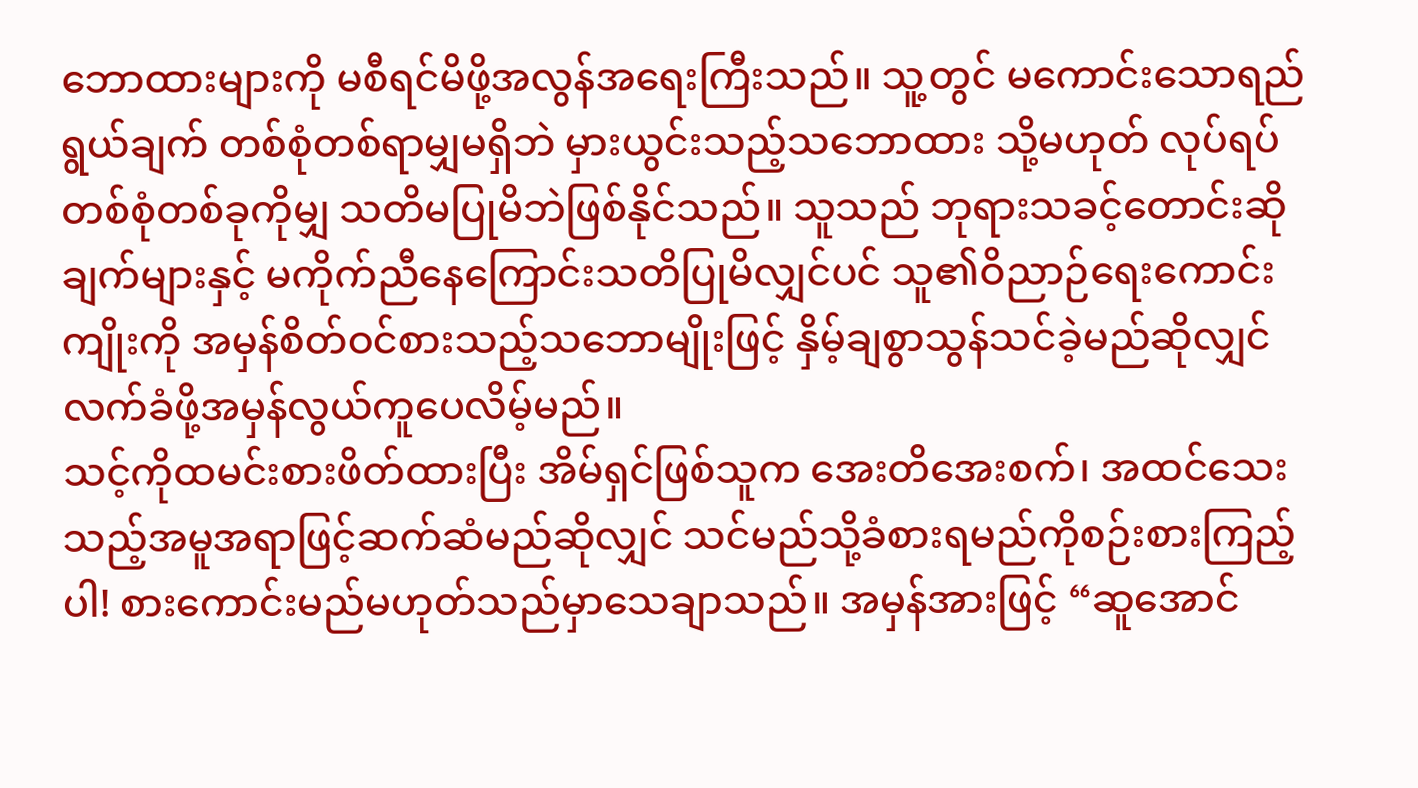ဘောထားများကို မစီရင်မိဖို့အလွန်အရေးကြီးသည်။ သူ့တွင် မကောင်းသောရည်ရွယ်ချက် တစ်စုံတစ်ရာမျှမရှိဘဲ မှားယွင်းသည့်သဘောထား သို့မဟုတ် လုပ်ရပ်တစ်စုံတစ်ခုကိုမျှ သတိမပြုမိဘဲဖြစ်နိုင်သည်။ သူသည် ဘုရားသခင့်တောင်းဆိုချက်များနှင့် မကိုက်ညီနေကြောင်းသတိပြုမိလျှင်ပင် သူ၏ဝိညာဉ်ရေးကောင်းကျိုးကို အမှန်စိတ်ဝင်စားသည့်သဘောမျိုးဖြင့် နှိမ့်ချစွာသွန်သင်ခဲ့မည်ဆိုလျှင် လက်ခံဖို့အမှန်လွယ်ကူပေလိမ့်မည်။
သင့်ကိုထမင်းစားဖိတ်ထားပြီး အိမ်ရှင်ဖြစ်သူက အေးတိအေးစက်၊ အထင်သေးသည့်အမူအရာဖြင့်ဆက်ဆံမည်ဆိုလျှင် သင်မည်သို့ခံစားရမည်ကိုစဉ်းစားကြည့်ပါ! စားကောင်းမည်မဟုတ်သည်မှာသေချာသည်။ အမှန်အားဖြင့် “ဆူအောင်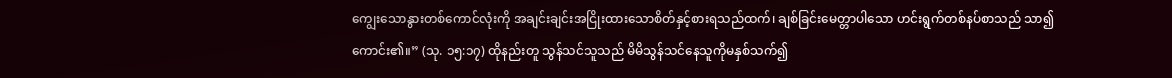ကျွေးသောနွားတစ်ကောင်လုံးကို အချင်းချင်းအငြိုးထားသောစိတ်နှင့်စားရသည်ထက်၊ ချစ်ခြင်းမေတ္တာပါသော ဟင်းရွက်တစ်နပ်စာသည် သာ၍ကောင်း၏။” (သု. ၁၅:၁၇) ထိုနည်းတူ သွန်သင်သူသည် မိမိသွန်သင်နေသူကိုမနှစ်သက်၍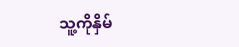သူ့ကိုနှိမ်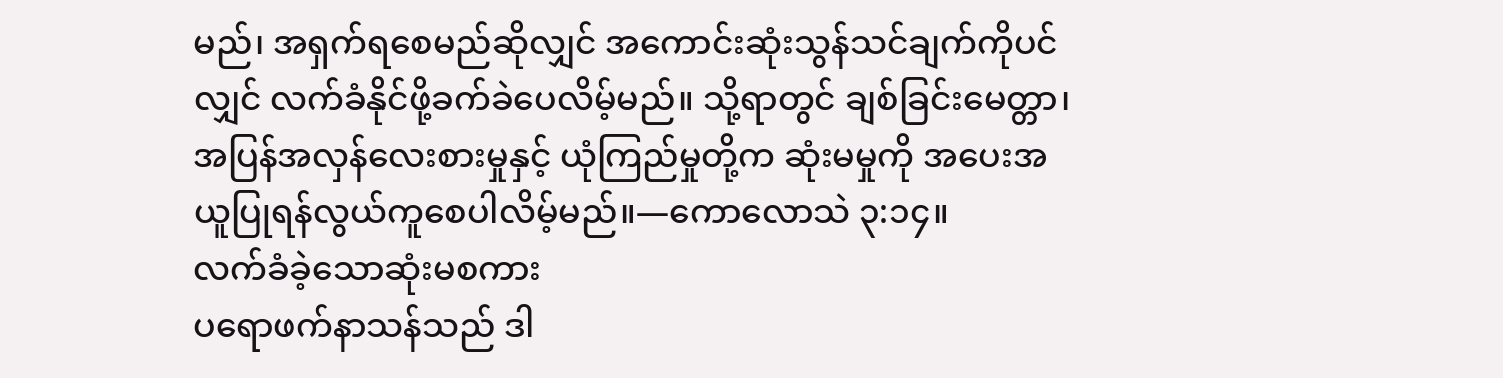မည်၊ အရှက်ရစေမည်ဆိုလျှင် အကောင်းဆုံးသွန်သင်ချက်ကိုပင်လျှင် လက်ခံနိုင်ဖို့ခက်ခဲပေလိမ့်မည်။ သို့ရာတွင် ချစ်ခြင်းမေတ္တာ၊ အပြန်အလှန်လေးစားမှုနှင့် ယုံကြည်မှုတို့က ဆုံးမမှုကို အပေးအယူပြုရန်လွယ်ကူစေပါလိမ့်မည်။—ကောလောသဲ ၃:၁၄။
လက်ခံခဲ့သောဆုံးမစကား
ပရောဖက်နာသန်သည် ဒါ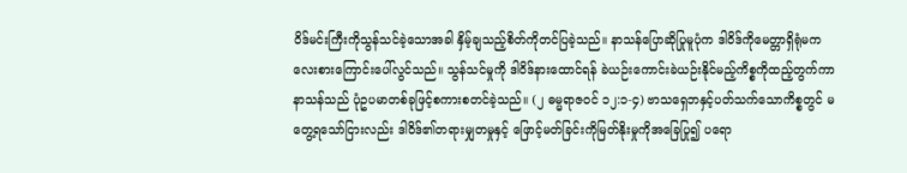ဝိဒ်မင်းကြီးကိုသွန်သင်ခဲ့သောအခါ နှိမ့်ချသည့်စိတ်ကိုတင်ပြခဲ့သည်။ နာသန်ပြောဆိုပြုမူပုံက ဒါဝိဒ်ကိုမေတ္တာရှိရုံမက လေးစားကြောင်းပေါ်လွင်သည်။ သွန်သင်မှုကို ဒါဝိဒ်နားထောင်ရန် ခဲယဉ်းကောင်းခဲယဉ်းနိုင်မည့်ကိစ္စကိုထည့်တွက်ကာ နာသန်သည် ပုံဥပမာတစ်ခုဖြင့်စကားစတင်ခဲ့သည်။ (၂ ဓမ္မရာဇဝင် ၁၂:၁-၄) ဗာသရှေဘနှင့်ပတ်သက်သောကိစ္စတွင် မတွေ့ရသော်ငြားလည်း ဒါဝိဒ်၏တရားမျှတမှုနှင့် ဖြောင့်မတ်ခြင်းကိုမြတ်နိုးမှုကိုအခြေပြု၍ ပရော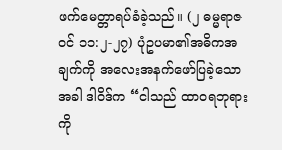ဖက်မေတ္တာရပ်ခံခဲ့သည်။ (၂ ဓမ္မရာဇဝင် ၁၁:၂-၂၇) ပုံဥပမာ၏အဓိကအချက်ကို အလေးအနက်ဖော်ပြခဲ့သောအခါ ဒါဝိဒ်က “ငါသည် ထာဝရဘုရားကို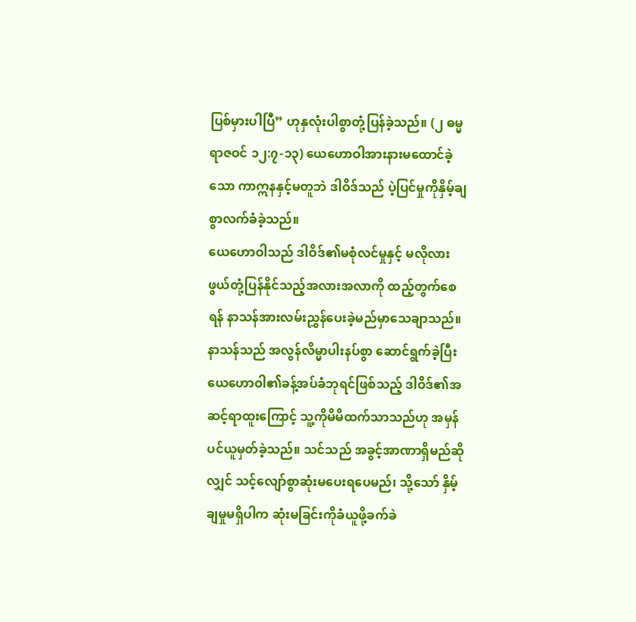ပြစ်မှားပါပြီ” ဟုနှလုံးပါစွာတုံ့ပြန်ခဲ့သည်။ (၂ ဓမ္မရာဇဝင် ၁၂:၇-၁၃) ယေဟောဝါအားနားမထောင်ခဲ့သော ကာဣနနှင့်မတူဘဲ ဒါဝိဒ်သည် ပဲ့ပြင်မှုကိုနှိမ့်ချစွာလက်ခံခဲ့သည်။
ယေဟောဝါသည် ဒါဝိဒ်၏မစုံလင်မှုနှင့် မလိုလားဖွယ်တုံ့ပြန်နိုင်သည့်အလားအလာကို ထည့်တွက်စေရန် နာသန်အားလမ်းညွှန်ပေးခဲ့မည်မှာသေချာသည်။ နာသန်သည် အလွန်လိမ္မာပါးနပ်စွာ ဆောင်ရွက်ခဲ့ပြီး ယေဟောဝါ၏ခန့်အပ်ခံဘုရင်ဖြစ်သည့် ဒါဝိဒ်၏အဆင့်ရာထူးကြောင့် သူ့ကိုမိမိထက်သာသည်ဟု အမှန်ပင်ယူမှတ်ခဲ့သည်။ သင်သည် အခွင့်အာဏာရှိမည်ဆိုလျှင် သင့်လျော်စွာဆုံးမပေးရပေမည်၊ သို့သော် နှိမ့်ချမှုမရှိပါက ဆုံးမခြင်းကိုခံယူဖို့ခက်ခဲ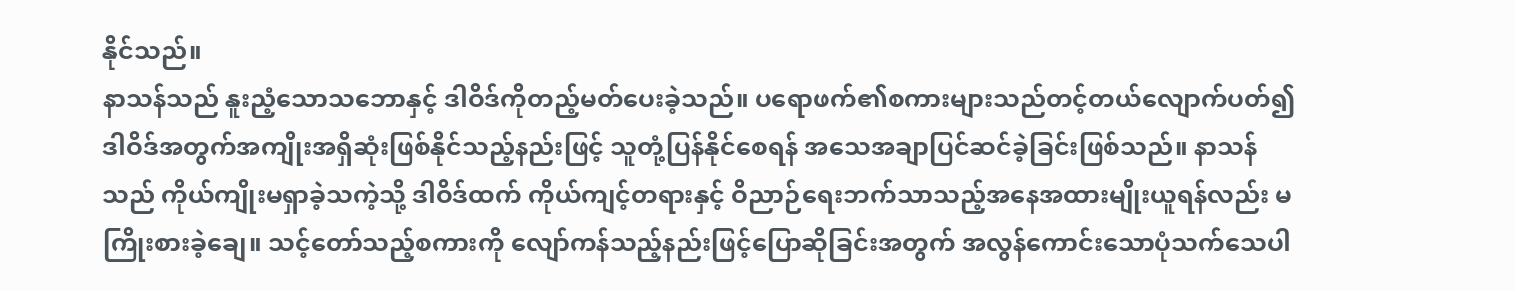နိုင်သည်။
နာသန်သည် နူးညံ့သောသဘောနှင့် ဒါဝိဒ်ကိုတည့်မတ်ပေးခဲ့သည်။ ပရောဖက်၏စကားများသည်တင့်တယ်လျောက်ပတ်၍ ဒါဝိဒ်အတွက်အကျိုးအရှိဆုံးဖြစ်နိုင်သည့်နည်းဖြင့် သူတုံ့ပြန်နိုင်စေရန် အသေအချာပြင်ဆင်ခဲ့ခြင်းဖြစ်သည်။ နာသန်သည် ကိုယ်ကျိုးမရှာခဲ့သကဲ့သို့ ဒါဝိဒ်ထက် ကိုယ်ကျင့်တရားနှင့် ဝိညာဉ်ရေးဘက်သာသည့်အနေအထားမျိုးယူရန်လည်း မကြိုးစားခဲ့ချေ။ သင့်တော်သည့်စကားကို လျော်ကန်သည့်နည်းဖြင့်ပြောဆိုခြင်းအတွက် အလွန်ကောင်းသောပုံသက်သေပါ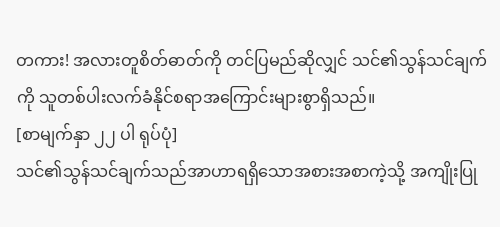တကား! အလားတူစိတ်ဓာတ်ကို တင်ပြမည်ဆိုလျှင် သင်၏သွန်သင်ချက်ကို သူတစ်ပါးလက်ခံနိုင်စရာအကြောင်းများစွာရှိသည်။
[စာမျက်နှာ ၂၂ ပါ ရုပ်ပုံ]
သင်၏သွန်သင်ချက်သည်အာဟာရရှိသောအစားအစာကဲ့သို့ အကျိုးပြု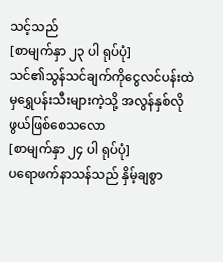သင့်သည်
[စာမျက်နှာ ၂၃ ပါ ရုပ်ပုံ]
သင်၏သွန်သင်ချက်ကိုငွေလင်ပန်းထဲမှရွှေပန်းသီးများကဲ့သို့ အလွန်နှစ်လိုဖွယ်ဖြစ်စေသလော
[စာမျက်နှာ ၂၄ ပါ ရုပ်ပုံ]
ပရောဖက်နာသန်သည် နှိမ့်ချစွာ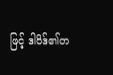ဖြင့် ဒါဝိဒ်၏တ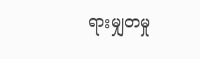ရားမျှတမှု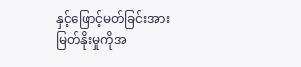နှင့်ဖြောင့်မတ်ခြင်းအားမြတ်နိုးမှုကိုအ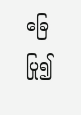ခြေပြု၍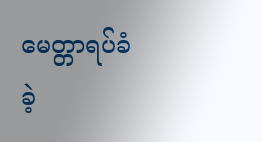မေတ္တာရပ်ခံခဲ့